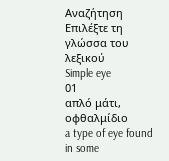Αναζήτηση
Επιλέξτε τη γλώσσα του λεξικού
Simple eye
01
απλό μάτι, οφθαλμίδιο
a type of eye found in some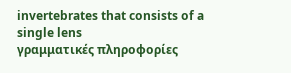invertebrates that consists of a single lens
γραμματικές πληροφορίες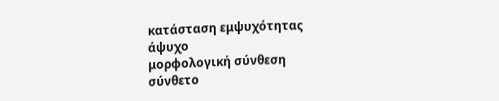κατάσταση εμψυχότητας
άψυχο
μορφολογική σύνθεση
σύνθετο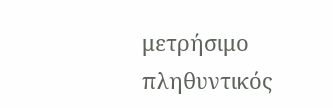μετρήσιμο
πληθυντικός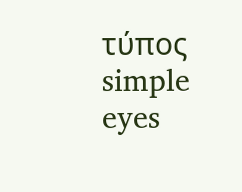τύπος
simple eyes